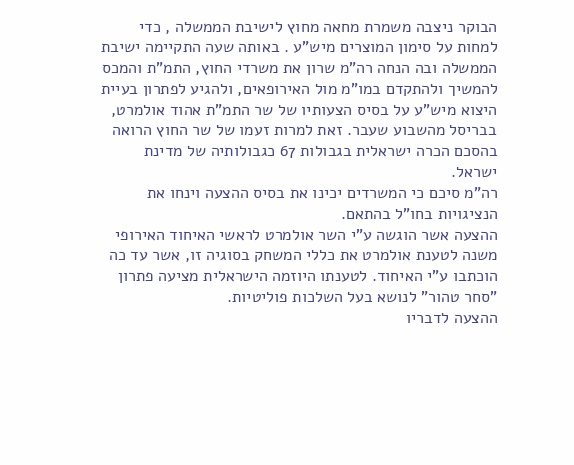הבוקר ניצבה משמרת מחאה מחוץ לישיבת הממשלה , כדי למחות על סימון המוצרים מיש"ע . באותה שעה התקיימה ישיבת הממשלה ובה הנחה רה"מ שרון את משרדי החוץ, התמ"ת והמכס להמשיך ולהתקדם במו"מ מול האירופאים, ולהגיע לפתרון בעיית היצוא מיש"ע על בסיס הצעותיו של שר התמ"ת אהוד אולמרט, בבריסל מהשבוע שעבר. זאת למרות זעמו של שר החוץ הרואה בהסכם הכרה ישראלית בגבולות 67 כגבולותיה של מדינת ישראל.
רה"מ סיכם כי המשרדים יכינו את בסיס ההצעה וינחו את הנציגויות בחו"ל בהתאם.
ההצעה אשר הוגשה ע"י השר אולמרט לראשי האיחוד האירופי משנה לטענת אולמרט את כללי המשחק בסוגיה זו, אשר עד כה הוכתבו ע"י האיחוד. לטענתו היוזמה הישראלית מציעה פתרון "סחר טהור" לנושא בעל השלכות פוליטיות.
ההצעה לדבריו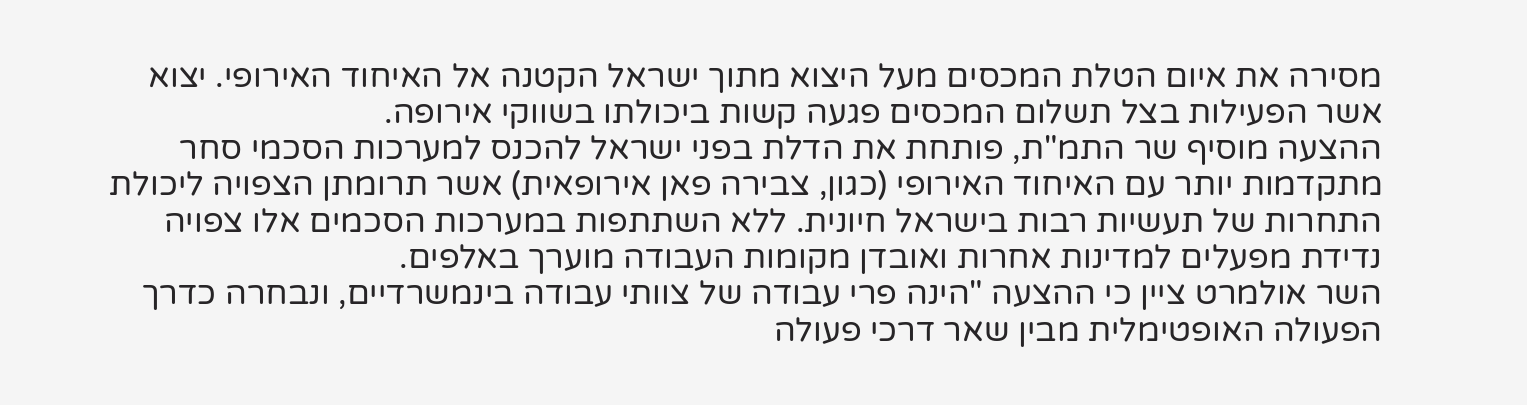מסירה את איום הטלת המכסים מעל היצוא מתוך ישראל הקטנה אל האיחוד האירופי. יצוא אשר הפעילות בצל תשלום המכסים פגעה קשות ביכולתו בשווקי אירופה.
ההצעה מוסיף שר התמ"ת, פותחת את הדלת בפני ישראל להכנס למערכות הסכמי סחר מתקדמות יותר עם האיחוד האירופי (כגון, צבירה פאן אירופאית) אשר תרומתן הצפויה ליכולת התחרות של תעשיות רבות בישראל חיונית. ללא השתתפות במערכות הסכמים אלו צפויה נדידת מפעלים למדינות אחרות ואובדן מקומות העבודה מוערך באלפים.
השר אולמרט ציין כי ההצעה "הינה פרי עבודה של צוותי עבודה בינמשרדיים, ונבחרה כדרך הפעולה האופטימלית מבין שאר דרכי פעולה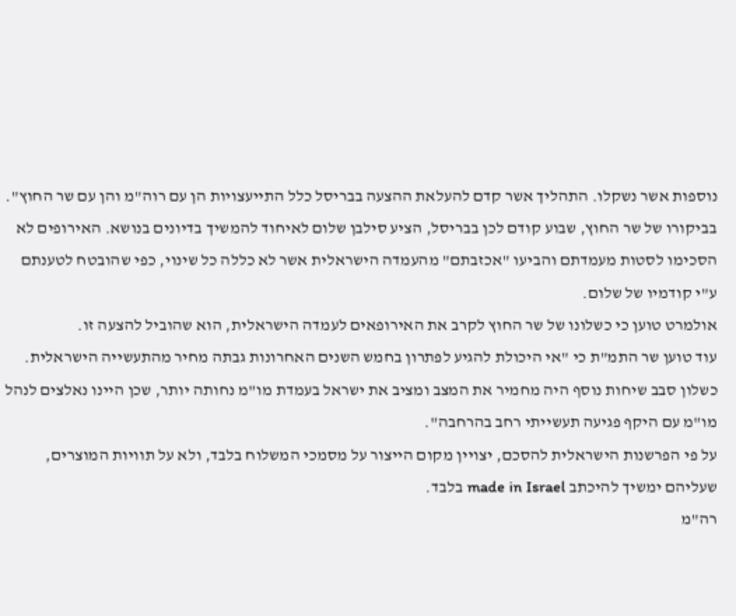נוספות אשר נשקלו. התהליך אשר קדם להעלאת ההצעה בבריסל כלל התייעצויות הן עם רוה"מ והן עם שר החוץ".
בביקורו של שר החוץ, שבוע קודם לכן בבריסל, הציע סילבן שלום לאיחוד להמשיך בדיונים בנושא. האירופים לא הסכימו לסטות מעמדתם והביעו "אכזבתם" מהעמדה הישראלית אשר לא כללה כל שינוי, כפי שהובטח לטענתם ע"י קודמיו של שלום.
אולמרט טוען כי כשלונו של שר החוץ לקרב את האירופאים לעמדה הישראלית, הוא שהוביל להצעה זו.
עוד טוען שר התמ"ת כי "אי היכולת להגיע לפתרון בחמש השנים האחרונות גבתה מחיר מהתעשייה הישראלית. כשלון סבב שיחות נוסף היה מחמיר את המצב ומציב את ישראל בעמדת מו"מ נחותה יותר, שכן היינו נאלצים לנהל מו"מ עם היקף פגיעה תעשייתי רחב בהרחבה".
על פי הפרשנות הישראלית להסכם, יצויין מקום הייצור על מסמכי המשלוח בלבד, ולא על תוויות המוצרים, שעליהם ימשיך להיכתב made in Israel בלבד.
רה"מ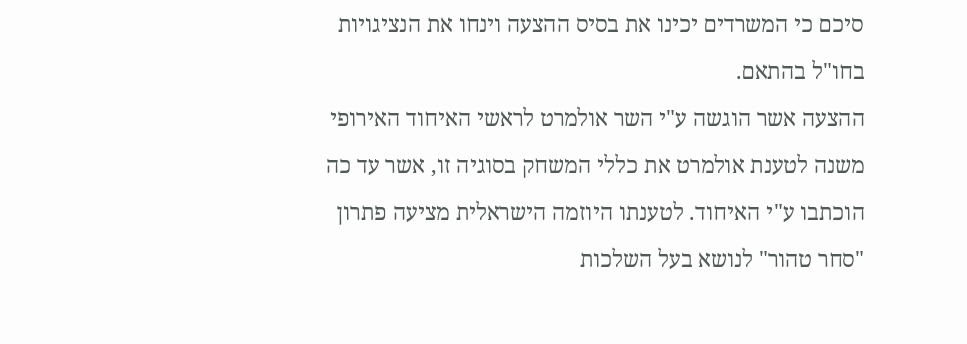סיכם כי המשרדים יכינו את בסיס ההצעה וינחו את הנציגויות בחו"ל בהתאם.
ההצעה אשר הוגשה ע"י השר אולמרט לראשי האיחוד האירופי משנה לטענת אולמרט את כללי המשחק בסוגיה זו, אשר עד כה הוכתבו ע"י האיחוד. לטענתו היוזמה הישראלית מציעה פתרון "סחר טהור" לנושא בעל השלכות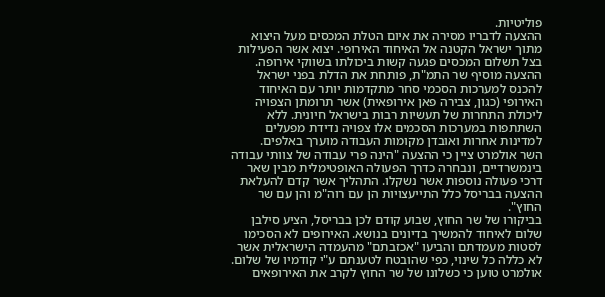פוליטיות.
ההצעה לדבריו מסירה את איום הטלת המכסים מעל היצוא מתוך ישראל הקטנה אל האיחוד האירופי. יצוא אשר הפעילות בצל תשלום המכסים פגעה קשות ביכולתו בשווקי אירופה.
ההצעה מוסיף שר התמ"ת, פותחת את הדלת בפני ישראל להכנס למערכות הסכמי סחר מתקדמות יותר עם האיחוד האירופי (כגון, צבירה פאן אירופאית) אשר תרומתן הצפויה ליכולת התחרות של תעשיות רבות בישראל חיונית. ללא השתתפות במערכות הסכמים אלו צפויה נדידת מפעלים למדינות אחרות ואובדן מקומות העבודה מוערך באלפים.
השר אולמרט ציין כי ההצעה "הינה פרי עבודה של צוותי עבודה בינמשרדיים, ונבחרה כדרך הפעולה האופטימלית מבין שאר דרכי פעולה נוספות אשר נשקלו. התהליך אשר קדם להעלאת ההצעה בבריסל כלל התייעצויות הן עם רוה"מ והן עם שר החוץ".
בביקורו של שר החוץ, שבוע קודם לכן בבריסל, הציע סילבן שלום לאיחוד להמשיך בדיונים בנושא. האירופים לא הסכימו לסטות מעמדתם והביעו "אכזבתם" מהעמדה הישראלית אשר לא כללה כל שינוי, כפי שהובטח לטענתם ע"י קודמיו של שלום.
אולמרט טוען כי כשלונו של שר החוץ לקרב את האירופאים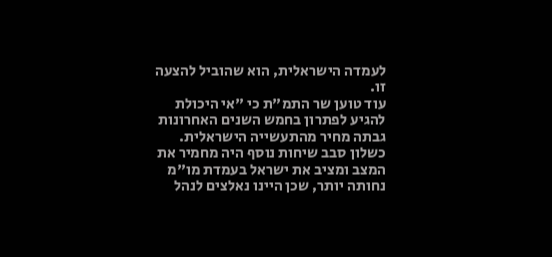לעמדה הישראלית, הוא שהוביל להצעה זו.
עוד טוען שר התמ"ת כי "אי היכולת להגיע לפתרון בחמש השנים האחרונות גבתה מחיר מהתעשייה הישראלית. כשלון סבב שיחות נוסף היה מחמיר את המצב ומציב את ישראל בעמדת מו"מ נחותה יותר, שכן היינו נאלצים לנהל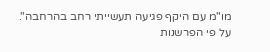מו"מ עם היקף פגיעה תעשייתי רחב בהרחבה".
על פי הפרשנות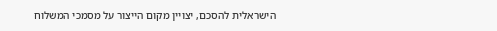הישראלית להסכם, יצויין מקום הייצור על מסמכי המשלוח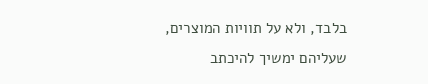בלבד, ולא על תוויות המוצרים, שעליהם ימשיך להיכתב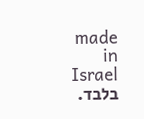made in Israel בלבד.